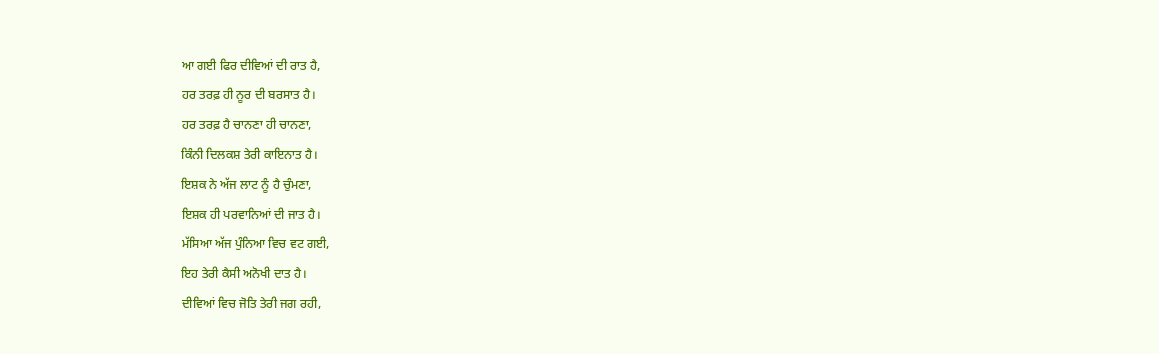ਆ ਗਈ ਫਿਰ ਦੀਵਿਆਂ ਦੀ ਰਾਤ ਹੈ,
ਹਰ ਤਰਫ਼ ਹੀ ਨੂਰ ਦੀ ਬਰਸਾਤ ਹੈ।
ਹਰ ਤਰਫ਼ ਹੈ ਚਾਨਣਾ ਹੀ ਚਾਨਣਾ,
ਕਿੰਨੀ ਦਿਲਕਸ਼ ਤੇਰੀ ਕਾਇਨਾਤ ਹੈ।
ਇਸ਼ਕ ਨੇ ਅੱਜ ਲਾਟ ਨੂੰ ਹੈ ਚੁੰਮਣਾ,
ਇਸ਼ਕ ਹੀ ਪਰਵਾਨਿਆਂ ਦੀ ਜਾਤ ਹੈ।
ਮੱਸਿਆ ਅੱਜ ਪੁੰਨਿਆ ਵਿਚ ਵਟ ਗਈ,
ਇਹ ਤੇਰੀ ਕੈਸੀ ਅਨੋਖੀ ਦਾਤ ਹੈ।
ਦੀਵਿਆਂ ਵਿਚ ਜੋਤਿ ਤੇਰੀ ਜਗ ਰਹੀ,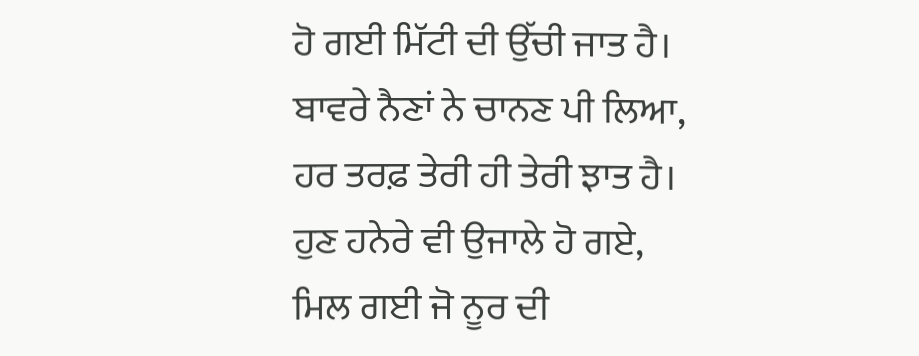ਹੋ ਗਈ ਮਿੱਟੀ ਦੀ ਉੱਚੀ ਜਾਤ ਹੈ।
ਬਾਵਰੇ ਨੈਣਾਂ ਨੇ ਚਾਨਣ ਪੀ ਲਿਆ,
ਹਰ ਤਰਫ਼ ਤੇਰੀ ਹੀ ਤੇਰੀ ਝਾਤ ਹੈ।
ਹੁਣ ਹਨੇਰੇ ਵੀ ਉਜਾਲੇ ਹੋ ਗਏ,
ਮਿਲ ਗਈ ਜੋ ਨੂਰ ਦੀ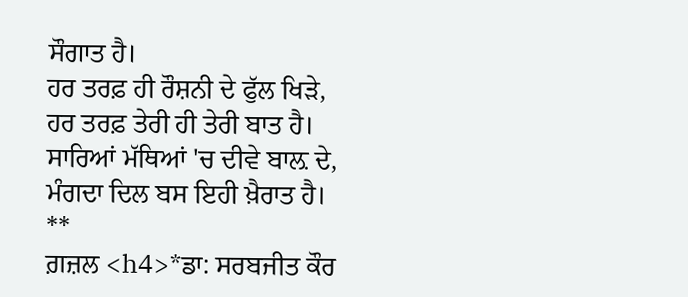ਸੌਗਾਤ ਹੈ।
ਹਰ ਤਰਫ਼ ਹੀ ਰੌਸ਼ਨੀ ਦੇ ਫੁੱਲ ਖਿੜੇ,
ਹਰ ਤਰਫ਼ ਤੇਰੀ ਹੀ ਤੇਰੀ ਬਾਤ ਹੈ।
ਸਾਰਿਆਂ ਮੱਥਿਆਂ 'ਚ ਦੀਵੇ ਬਾਲ਼ ਦੇ,
ਮੰਗਦਾ ਦਿਲ ਬਸ ਇਹੀ ਖ਼ੈਰਾਤ ਹੈ।
**
ਗ਼ਜ਼ਲ <h4>*ਡਾ: ਸਰਬਜੀਤ ਕੌਰ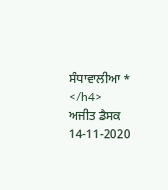ਸੰਧਾਵਾਲੀਆ * </h4>
ਅਜੀਤ ਡੈਸਕ
14-11-2020